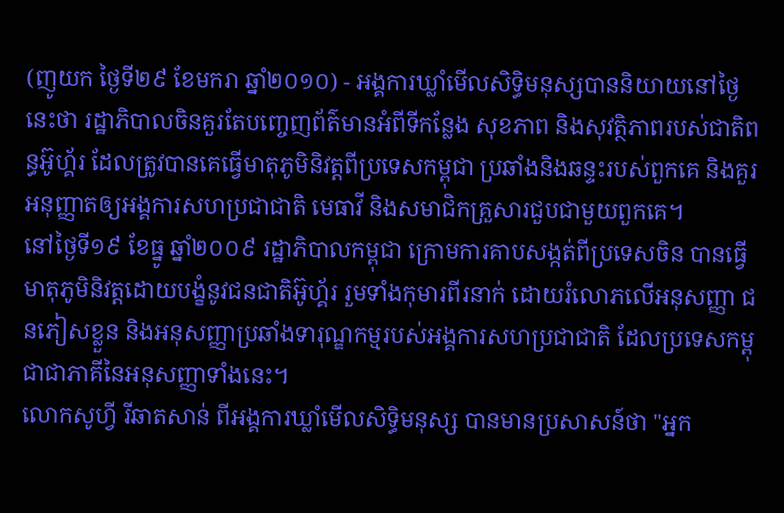(ញូយក ថ្ងៃទី២៩ ខែមករា ឆ្នាំ២០១០) - អង្គការឃ្លាំមើលសិទិ្ធមនុស្សបាននិយាយនៅថ្ងៃនេះថា រដ្ឋាភិបាលចិនគួរតែបញ្ចេញព័ត៌មានអំពីទីកន្លែង សុខភាព និងសុវត្ថិភាពរបស់ជាតិពន្ធអ៊ូហ្គ័រ ដែលត្រូវបានគេធ្វើមាតុភូមិនិវត្តពីប្រទេសកម្ពុជា ប្រឆាំងនិងឆន្ទះរបស់ពួកគេ និងគួរអនុញ្ញាតឲ្យអង្គការសហប្រជាជាតិ មេធាវី និងសមាជិកគ្រួសារជួបជាមួយពួកគេ។
នៅថ្ងៃទី១៩ ខែធ្នូ ឆ្នាំ២០០៩ រដ្ឋាភិបាលកម្ពុជា ក្រោមការគាបសង្កត់ពីប្រទេសចិន បានធ្វើមាតុភូមិនិវត្តដោយបង្ខំនូវជនជាតិអ៊ូហ្គ័រ រួមទាំងកុមារពីរនាក់ ដោយរំលោភលើអនុសញ្ញា ជនភៀសខ្លួន និងអនុសញ្ញាប្រឆាំងទារុណ្ឌកម្មរបស់អង្គការសហប្រជាជាតិ ដែលប្រទេសកម្ពុជាជាភាគីនៃអនុសញ្ញាទាំងនេះ។
លោកសូហ្វី រីឆាតសាន់ ពីអង្គការឃ្លាំមើលសិទិ្ធមនុស្ស បានមានប្រសាសន៍ថា "អ្នក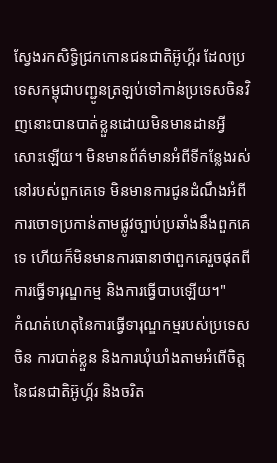ស្វែងរកសិទិ្ធជ្រកកោនជនជាតិអ៊ូហ្គ័រ ដែលប្រទេសកម្ពុជាបញ្ជូនត្រឡប់ទៅកាន់ប្រទេសចិនវិញនោះបានបាត់ខ្លួនដោយមិនមានដានអ្វីសោះឡើយ។ មិនមានព័ត៌មានអំពីទីកន្លែងរស់នៅរបស់ពួកគេទេ មិនមានការជូនដំណឹងអំពីការចោទប្រកាន់តាមផ្លូវច្បាប់ប្រឆាំងនឹងពួកគេទេ ហើយក៏មិនមានការធានាថាពួកគេរួចផុតពីការធ្វើទារុណ្ឌកម្ម និងការធ្វើបាបឡើយ។"
កំណត់ហេតុនៃការធ្វើទារុណ្ឌកម្មរបស់ប្រទេសចិន ការបាត់ខ្លួន និងការឃុំឃាំងតាមអំពើចិត្ត នៃជនជាតិអ៊ូហ្គ័រ និងចរិត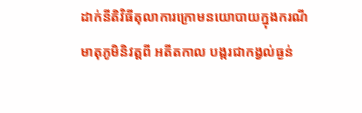ដាក់នីតិវិធីតុលាការក្រោមនយោបាយក្នុងករណីមាតុភូមិនិវត្តពី អតីតកាល បង្ករជាកង្វល់ធ្ងន់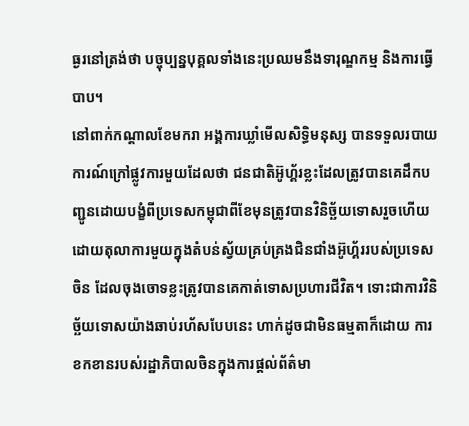ធ្ងរនៅត្រង់ថា បច្ចុប្បន្នបុគ្គលទាំងនេះប្រឈមនឹងទារុណ្ឌកម្ម និងការធ្វើបាប។
នៅពាក់កណ្តាលខែមករា អង្គការឃ្លាំមើលសិទិ្ធមនុស្ស បានទទួលរបាយការណ៍ក្រៅផ្លូវការមួយដែលថា ជនជាតិអ៊ូហ្គ័រខ្លះដែលត្រូវបានគេដឹកបញ្ជូនដោយបង្ខំពីប្រទេសកម្ពុជាពីខែមុនត្រូវបានវិនិច្ឆ័យទោសរួចហើយដោយតុលាការមួយក្នុងតំបន់ស្វ័យគ្រប់គ្រងជិនជាំងអ៊ូហ្គ័ររបស់ប្រទេសចិន ដែលចុងចោទខ្លះត្រូវបានគេកាត់ទោសប្រហារជីវិត។ ទោះជាការវិនិច្ឆ័យទោសយ៉ាងឆាប់រហ័សបែបនេះ ហាក់ដូចជាមិនធម្មតាក៏ដោយ ការខកខានរបស់រដ្ឋាភិបាលចិនក្នុងការផ្តល់ព័ត៌មា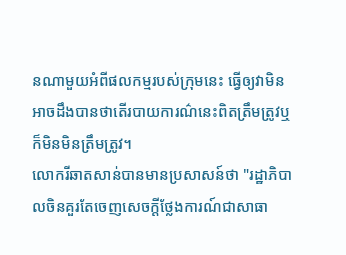នណាមួយអំពីផលកម្មរបស់ក្រុមនេះ ធ្វើឲ្យវាមិនអាចដឹងបានថាតើរបាយការណ៌នេះពិតត្រឹមត្រូវឬក៏មិនមិនត្រឹមត្រូវ។
លោករីឆាតសាន់បានមានប្រសាសន៍ថា "រដ្ឋាភិបាលចិនគួរតែចេញសេចក្តីថ្លែងការណ៍ជាសាធា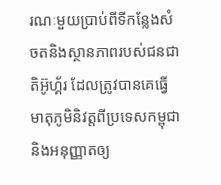រណៈមួយប្រាប់ពីទីកន្លែងសំចតនិងស្ថានភាពរបស់ជនជាតិអ៊ូហ្គ័រ ដែលត្រូវបានគេធ្វើមាតុភូមិនិវត្តពីប្រទេសកម្ពុជា និងអនុញ្ញាតឲ្យ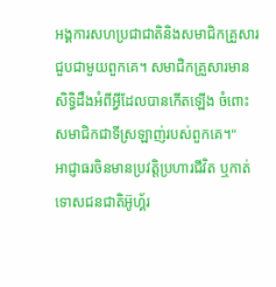អង្គការសហប្រជាជាតិនិងសមាជិកគ្រួសារជួបជាមួយពួកគេ។ សមាជិកគ្រួសារមានសិទិ្ធដឹងអំពីអ្វីដែលបានកើតឡើង ចំពោះសមាជិកជាទីស្រឡាញ់របស់ពួកគេ។"
អាជ្ញាធរចិនមានប្រវត្តិប្រហារជីវិត ឬកាត់ទោសជនជាតិអ៊ូហ្គ័រ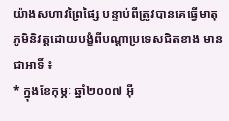យ៉ាងសហាវព្រៃផ្សៃ បន្ទាប់ពីត្រូវបានគេធ្វើមាតុភូមិនិវត្តដោយបង្ខំពីបណ្តាប្រទេសជិតខាង មានជាអាទិ៍ ៖
* ក្នុងខែកុម្ភៈ ឆ្នាំ២០០៧ អ៊ី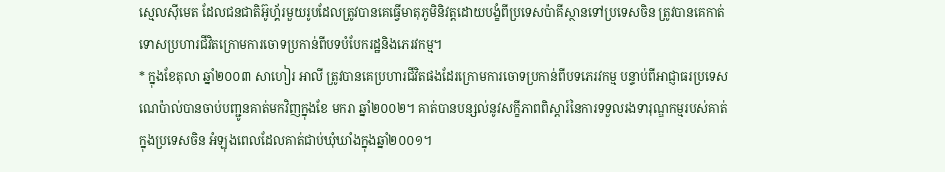ស្មេលស៊ីមេត ដែលជនជាតិអ៊ូហ្គ័រមួយរូបដែលត្រូវបានគេធ្វើមាតុភូមិនិវត្តដោយបង្ខំពីប្រទេសប៉ាគីស្ថានទៅប្រទេសចិន ត្រូវបានគេកាត់ទោសប្រហារជីវិតក្រោមការចោទប្រកាន់ពីបទបំបែករដ្ឋនិងភេរវកម្ម។
* ក្នុងខែតុលា ឆ្នាំ២០០៣ សាហៀរ អាលី ត្រូវបានគេប្រហារជីវិតផងដែរក្រោមការចោទប្រកាន់ពីបទភេរវកម្ម បន្ទាប់ពីអាជ្ញាធរប្រទេសណេប៉ាល់បានចាប់បញ្ជូនគាត់មកវិញក្នុងខែ មករា ឆ្នាំ២០០២។ គាត់បានបន្សល់នូវសក្ខីភាពពិស្តារ៍នៃការទទួលរងទារុណ្ឌកម្មរបស់គាត់ ក្នុងប្រទេសចិន អំឡុងពេលដែលគាត់ជាប់ឃុំឃាំងក្នុងឆ្នាំ២០០១។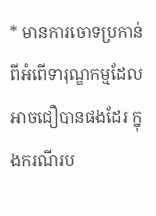* មានការចោទប្រកាន់ពីអំពើទារុណ្ឌកម្មដែលអាចជឿបានផងដែរ ក្នុងករណីរប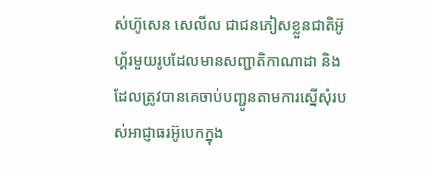ស់ហ៊ូសេន សេលីល ជាជនភៀសខ្លួនជាតិអ៊ូហ្គ័រមួយរូបដែលមានសញ្ជាតិកាណាដា និងដែលត្រូវបានគេចាប់បញ្ជូនតាមការស្នើសុំរបស់អាជ្ញាធរអ៊ូបេកក្នុង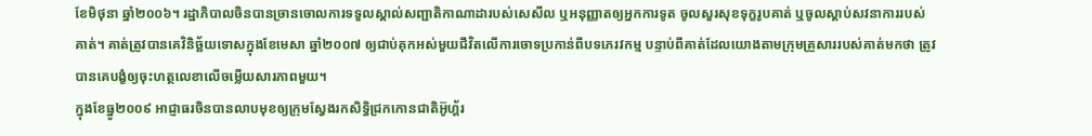ខែមិថុនា ឆ្នាំ២០០៦។ រដ្ឋាភិបាលចិនបានច្រានចោលការទទួលស្គាល់សញ្ជាតិកាណាដារបស់សេសីល ឬអនុញ្ញាតឲ្យអ្នកការទូត ចូលសួរសុខទុក្ខរូបគាត់ ឬចូលស្តាប់សវនាការរបស់គាត់។ គាត់ត្រូវបានគេវិនិច្ឆ័យទោសក្នុងខែមេសា ឆ្នាំ២០០៧ ឲ្យជាប់គុកអស់មួយជីវិតលើការចោទប្រកាន់ពីបទភេរវកម្ម បន្ទាប់ពីគាត់ដែលយោងតាមក្រុមគ្រួសាររបស់គាត់មកថា ត្រូវបានគេបង្ខំឲ្យចុះហត្ថលេខាលើចម្លើយសារភាពមួយ។
ក្នុងខែធ្នូ២០០៩ អាជ្ញាធរចិនបានលាបមុខឲ្យក្រុមស្វែងរកសិទិ្ធជ្រកកោនជាតិអ៊ូហ្គ័រ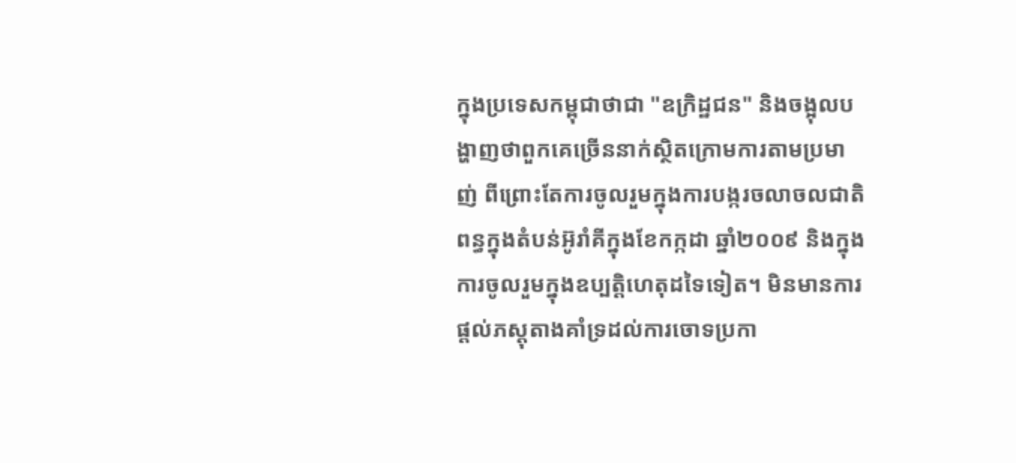ក្នុងប្រទេសកម្ពុជាថាជា "ឧក្រិដ្ឋជន" និងចង្អុលបង្ហាញថាពួកគេច្រើននាក់ស្ថិតក្រោមការតាមប្រមាញ់ ពីព្រោះតែការចូលរួមក្នុងការបង្ករចលាចលជាតិពន្ធក្នុងតំបន់អ៊ូរាំគីក្នុងខែកក្កដា ឆ្នាំ២០០៩ និងក្នុងការចូលរួមក្នុងឧប្បត្តិហេតុដទៃទៀត។ មិនមានការផ្តល់ភស្តុតាងគាំទ្រដល់ការចោទប្រកា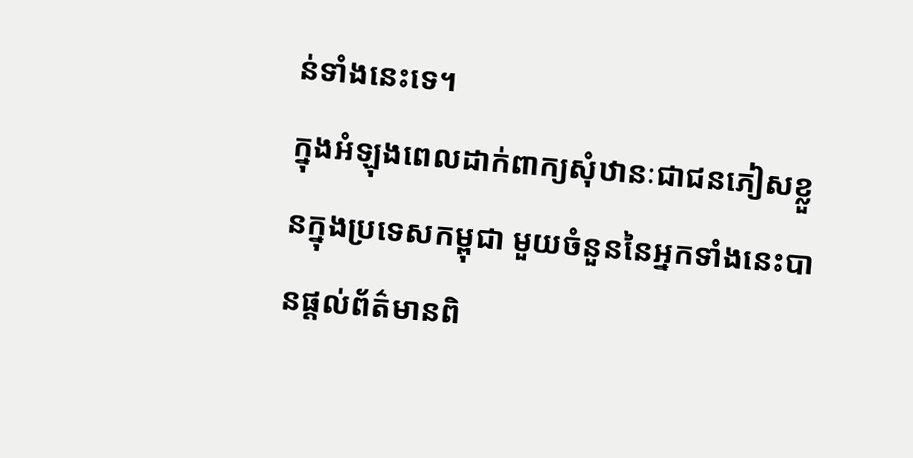ន់ទាំងនេះទេ។
ក្នុងអំឡុងពេលដាក់ពាក្យសុំឋានៈជាជនភៀសខ្លួនក្នុងប្រទេសកម្ពុជា មួយចំនួននៃអ្នកទាំងនេះបានផ្តល់ព័ត៌មានពិ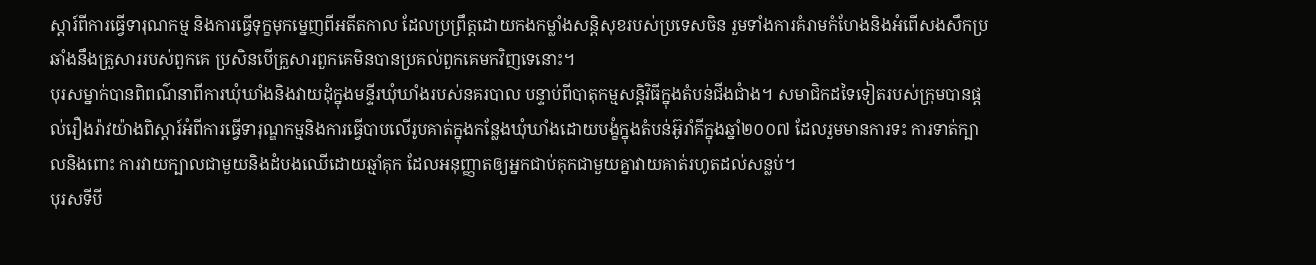ស្តារ៍ពីការធ្វើទារុណកម្ម និងការធ្វើទុក្ខមុកម្នេញពីអតីតកាល ដែលប្រព្រឹត្តដោយកងកម្លាំងសន្តិសុខរបស់ប្រទេសចិន រួមទាំងការគំរាមកំហែងនិងអំពើសងសឹកប្រឆាំងនឹងគ្រួសាររបស់ពួកគេ ប្រសិនបើគ្រួសារពួកគេមិនបានប្រគល់ពួកគេមកវិញទេនោះ។
បុរសម្នាក់បានពិពណ៌នាពីការឃុំឃាំងនិងវាយដុំក្នុងមន្ទីរឃុំឃាំងរបស់នគរបាល បន្ទាប់ពីបាតុកម្មសន្តិវិធីក្នុងតំបន់ជីងជាំង។ សមាជិកដទៃទៀតរបស់ក្រុមបានផ្តល់រឿងរ៉ាវយ៉ាងពិស្តារ៍អំពីការធ្វើទារុណ្ឌកម្មនិងការធ្វើបាបលើរូបគាត់ក្នុងកន្លែងឃុំឃាំងដោយបង្ខំក្នុងតំបន់អ៊ូរាំគីក្នុងឆ្នាំ២០០៧ ដែលរួមមានការទះ ការទាត់ក្បាលនិងពោះ ការវាយក្បាលជាមួយនិងដំបងឈើដោយឆ្មាំគុក ដែលអនុញ្ញាតឲ្យអ្នកជាប់គុកជាមួយគ្នាវាយគាត់រហូតដល់សន្លប់។
បុរសទីបី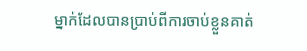ម្នាក់ដែលបានប្រាប់ពីការចាប់ខ្លួនគាត់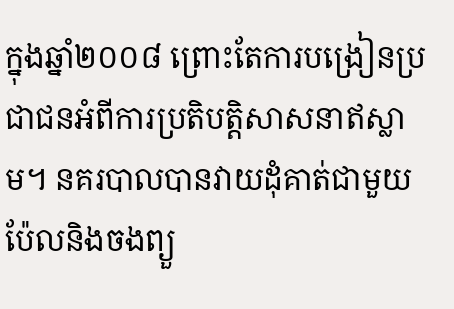ក្នុងឆ្នាំ២០០៨ ព្រោះតែការបង្រៀនប្រជាជនអំពីការប្រតិបត្តិសាសនាឥស្លាម។ នគរបាលបានវាយដុំគាត់ជាមួយប៉ែលនិងចងព្យួ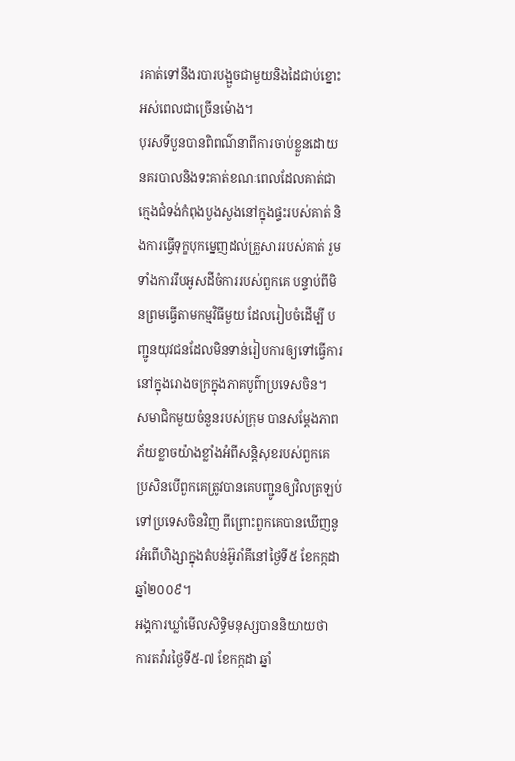រគាត់ទៅនឹងរបារបង្អួចជាមួយនិងដៃជាប់ខ្នោះអស់ពេលជាច្រើនម៉ោង។
បុរសទីបួនបានពិពណ៌នាពីការចាប់ខ្លួនដោយនគរបាលនិងទះគាត់ខណៈពេលដែលគាត់ជាក្មេងជំទង់កំពុងបួងសួងនៅក្នុងផ្ទះរបស់គាត់ និងការធ្វើទុក្ខបុកម្នេញដល់គ្រួសាររបស់គាត់ រួមទាំងការរឹបអូសដីចំការរបស់ពួកគេ បន្ទាប់ពីមិនព្រមធ្វើតាមកម្មវិធីមួយ ដែលរៀបចំដើម្បី បញ្ជូនយុវជនដែលមិនទាន់រៀបការឲ្យទៅធ្វើការនៅក្នុងរោងចក្រក្នុងភាគបូព៌ាប្រទេសចិន។
សមាជិកមួយចំនួនរបស់ក្រុម បានសម្តែងភាពភ័យខ្លាចយ៉ាងខ្លាំងអំពីសន្តិសុខរបស់ពួកគេ ប្រសិនបើពួកគេត្រូវបានគេបញ្ជូនឲ្យវិលត្រឡប់ទៅប្រទេសចិនវិញ ពីព្រោះពួកគេបានឃើញនូវអំពើហិង្សាក្នុងតំបន់អ៊ូរាំគីនៅថ្ងៃទី៥ ខែកក្កដា ឆ្នាំ២០០៩។
អង្គការឃ្លាំមើលសិទិ្ធមនុស្សបាននិយាយថា ការតវ៉ារថ្ងៃទី៥-៧ ខែកក្កដា ឆ្នាំ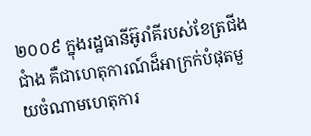២០០៩ ក្នុងរដ្ឋធានីអ៊ូរាំគីរបស់ខែត្រជីងជាំង គឺជាហេតុការណ៍ដ៏អាក្រក់បំផុតមួយចំណាមហេតុការ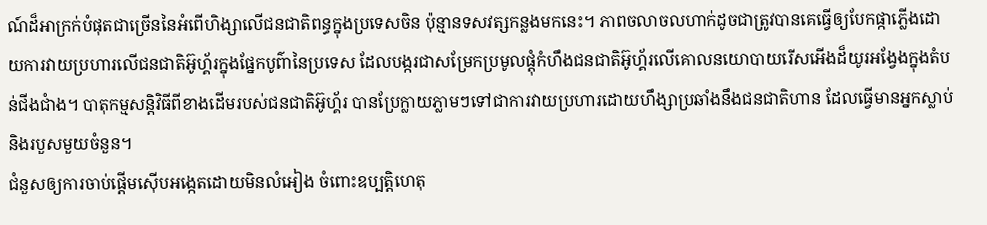ណ៍ដ៏អាក្រក់បំផុតជាច្រើននៃអំពើហិង្សាលើជនជាតិពន្ធក្នុងប្រទេសចិន ប៉ុន្មានទសវត្សកន្លងមកនេះ។ ភាពចលាចលហាក់ដូចជាត្រូវបានគេធ្វើឲ្យបែកផ្កាភ្លើងដោយការវាយប្រហារលើជនជាតិអ៊ូហ្គ័រក្នុងផ្នែកបូព៌ានៃប្រទេស ដែលបង្ករជាសម្រែកប្រមូលផ្តុំកំហឹងជនជាតិអ៊ូហ្គ័រលើគោលនយោបាយរើសអើងដ៏យូរអង្វែងក្នុងតំបន់ជីងជាំង។ បាតុកម្មសន្តិវិធីពីខាងដើមរបស់ជនជាតិអ៊ូហ្គ័រ បានប្រែក្លាយភ្លាមៗទៅជាការវាយប្រហារដោយហឹង្សាប្រឆាំងនឹងជនជាតិហាន ដែលធ្វើមានអ្នកស្លាប់និងរបួសមួយចំនួន។
ជំនួសឲ្យការចាប់ផ្តើមស៊ើបអង្កេតដោយមិនលំអៀង ចំពោះឧប្បត្តិហេតុ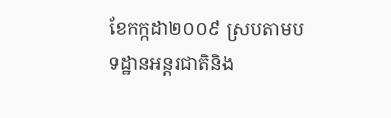ខែកក្កដា២០០៩ ស្របតាមបទដ្ឋានអន្តរជាតិនិង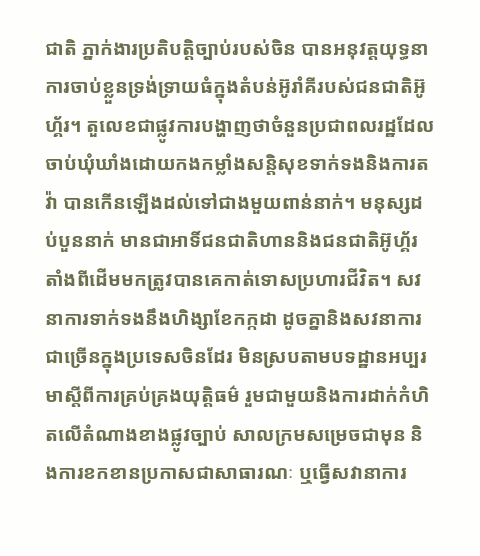ជាតិ ភ្នាក់ងារប្រតិបត្តិច្បាប់របស់ចិន បានអនុវត្តយុទ្ធនាការចាប់ខ្លួនទ្រង់ទ្រាយធំក្នុងតំបន់អ៊ូរាំគីរបស់ជនជាតិអ៊ូហ្គ័រ។ តួលេខជាផ្លូវការបង្ហាញថាចំនួនប្រជាពលរដ្ឋដែលចាប់ឃុំឃាំងដោយកងកម្លាំងសន្តិសុខទាក់ទងនិងការតវ៉ា បានកើនឡើងដល់ទៅជាងមួយពាន់នាក់។ មនុស្សដប់បួននាក់ មានជាអាទិ៍ជនជាតិហាននិងជនជាតិអ៊ូហ្គ័រ តាំងពីដើមមកត្រូវបានគេកាត់ទោសប្រហារជីវិត។ សវនាការទាក់ទងនឹងហិង្សាខែកក្កដា ដូចគ្នានិងសវនាការជាច្រើនក្នុងប្រទេសចិនដែរ មិនស្របតាមបទដ្ឋានអប្បរមាស្តីពីការគ្រប់គ្រងយុត្តិធម៌ រួមជាមួយនិងការដាក់កំហិតលើតំណាងខាងផ្លូវច្បាប់ សាលក្រមសម្រេចជាមុន និងការខកខានប្រកាសជាសាធារណៈ ឬធ្វើសវានាការ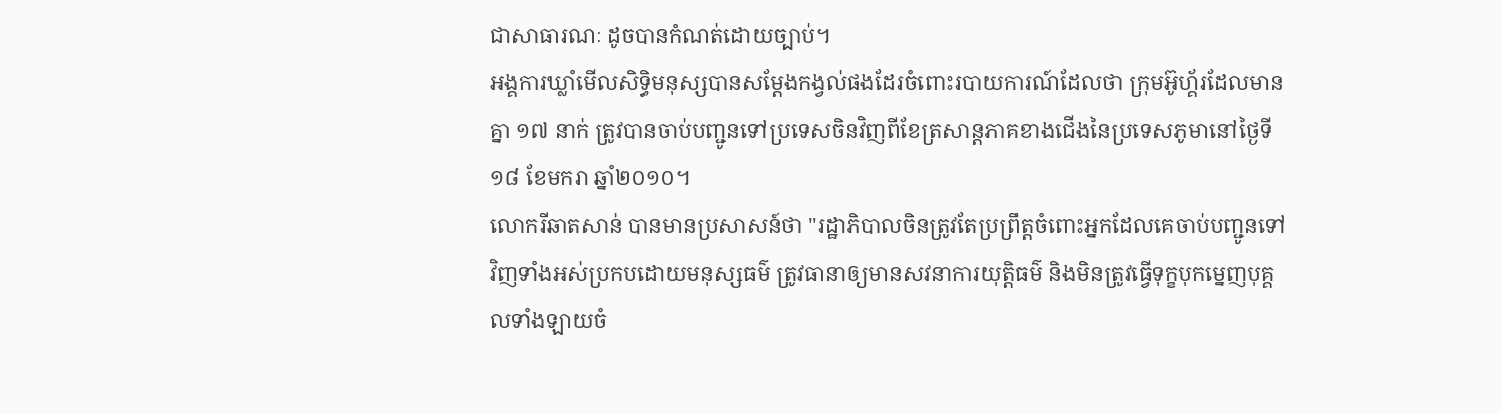ជាសាធារណៈ ដូចបានកំណត់ដោយច្បាប់។
អង្គការឃ្លាំមើលសិទិ្ធមនុស្សបានសម្តែងកង្វល់ផងដែរចំពោះរបាយការណ៍ដែលថា ក្រុមអ៊ូហ្គ័រដែលមានគ្នា ១៧ នាក់ ត្រូវបានចាប់បញ្ជូនទៅប្រទេសចិនវិញពីខែត្រសាន្តភាគខាងជើងនៃប្រទេសភូមានៅថ្ងៃទី១៨ ខែមករា ឆ្នាំ២០១០។
លោករីឆាតសាន់ បានមានប្រសាសន៍ថា "រដ្ឋាភិបាលចិនត្រូវតែប្រព្រឹត្តចំពោះអ្នកដែលគេចាប់បញ្ជូនទៅវិញទាំងអស់ប្រកបដោយមនុស្សធម៌ ត្រូវធានាឲ្យមានសវនាការយុត្តិធម៌ និងមិនត្រូវធ្វើទុក្ខបុកម្នេញបុគ្គលទាំងឡាយចំ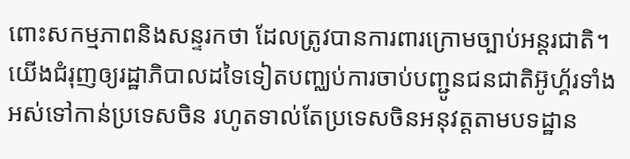ពោះសកម្មភាពនិងសន្ទរកថា ដែលត្រូវបានការពារក្រោមច្បាប់អន្តរជាតិ។ យើងជំរុញឲ្យរដ្ឋាភិបាលដទៃទៀតបញ្ឈប់ការចាប់បញ្ជូនជនជាតិអ៊ូហ្គ័រទាំងអស់ទៅកាន់ប្រទេសចិន រហូតទាល់តែប្រទេសចិនអនុវត្តតាមបទដ្ឋាន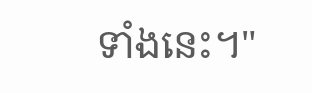ទាំងនេះ។"